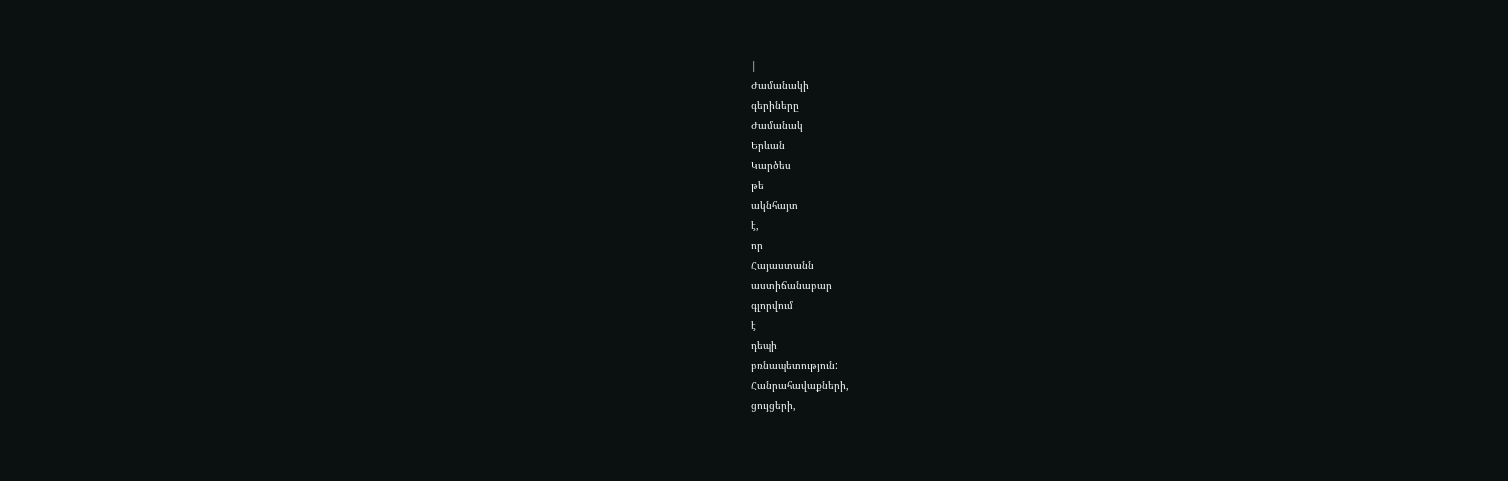|
Ժամանակի
գերիները
Ժամանակ
Երևան
Կարծես
թե
ակնհայտ
է,
որ
Հայաստանն
աստիճանաբար
գլորվում
է
դեպի
բռնապետություն:
Հանրահավաքների,
ցույցերի,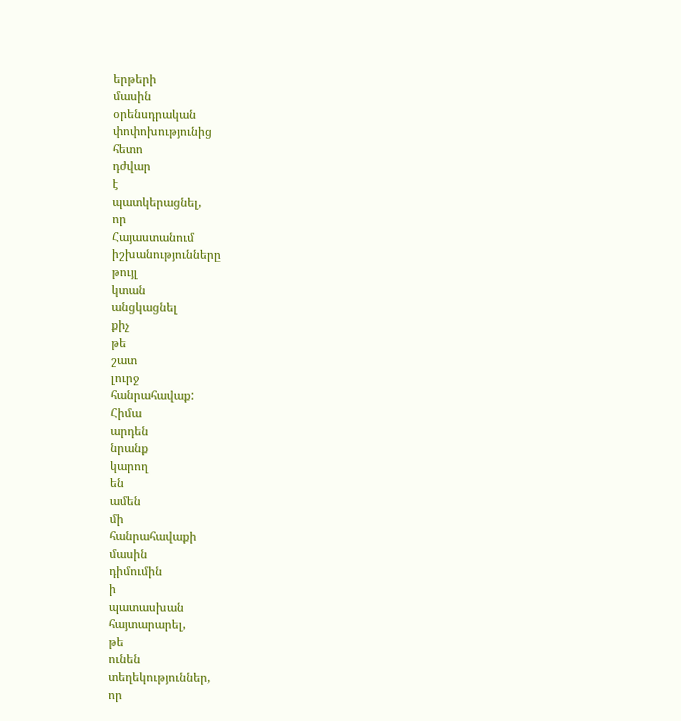երթերի
մասին
օրենսդրական
փոփոխությունից
հետո
դժվար
է
պատկերացնել,
որ
Հայաստանում
իշխանությունները
թույլ
կտան
անցկացնել
քիչ
թե
շատ
լուրջ
հանրահավաք:
Հիմա
արդեն
նրանք
կարող
են
ամեն
մի
հանրահավաքի
մասին
դիմումին
ի
պատասխան
հայտարարել,
թե
ունեն
տեղեկություններ,
որ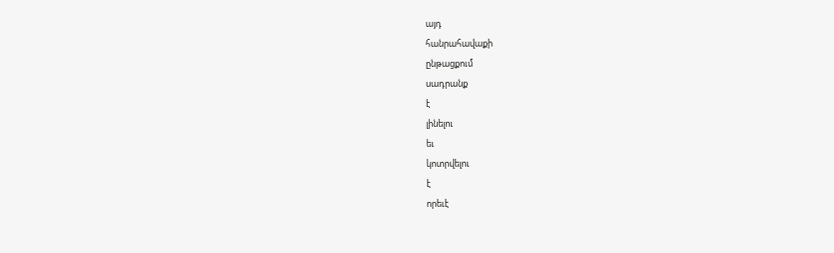այդ
հանրահավաքի
ընթացքում
սադրանք
է
լինելու
եւ
կոտրվելու
է
որեւէ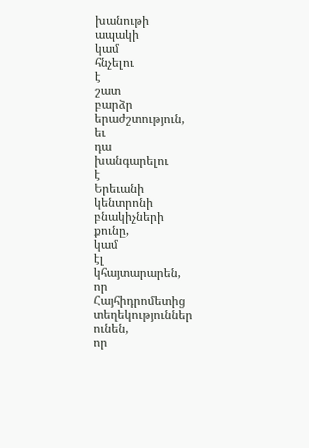խանութի
ապակի
կամ
հնչելու
է
շատ
բարձր
երաժշտություն,
եւ
դա
խանգարելու
է
Երեւանի
կենտրոնի
բնակիչների
քունը,
կամ
էլ
կհայտարարեն,
որ
Հայհիդրոմետից
տեղեկություններ
ունեն,
որ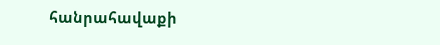հանրահավաքի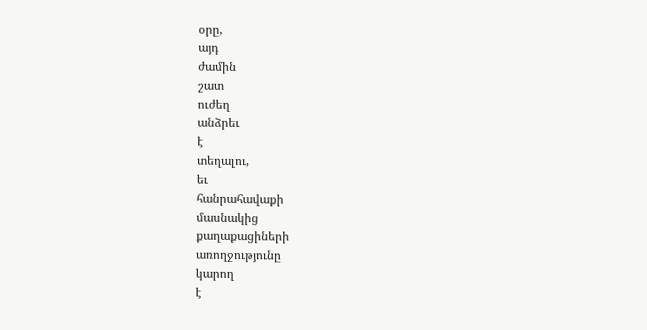օրը,
այդ
ժամին
շատ
ուժեղ
անձրեւ
է
տեղալու,
եւ
հանրահավաքի
մասնակից
քաղաքացիների
առողջությունը
կարող
է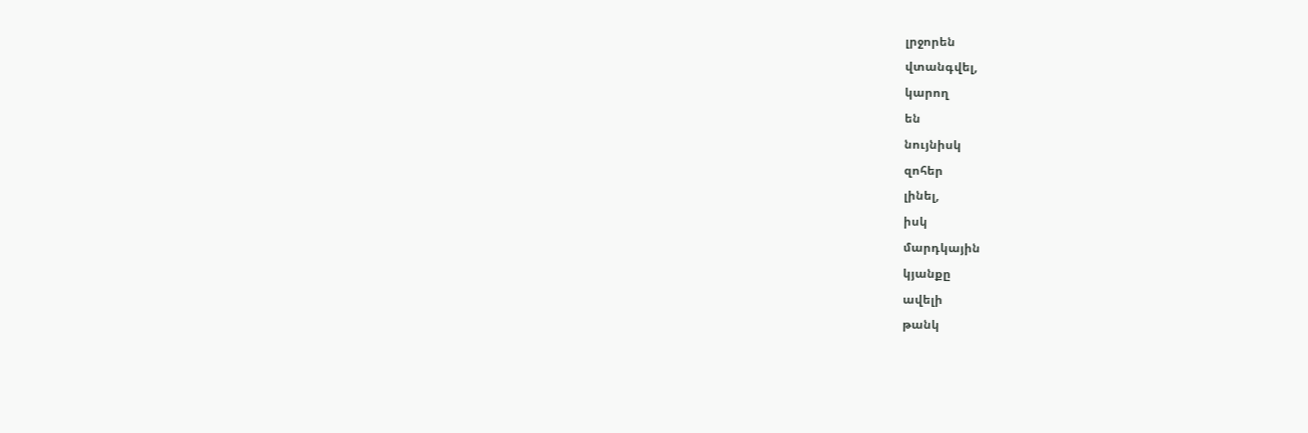լրջորեն
վտանգվել,
կարող
են
նույնիսկ
զոհեր
լինել,
իսկ
մարդկային
կյանքը
ավելի
թանկ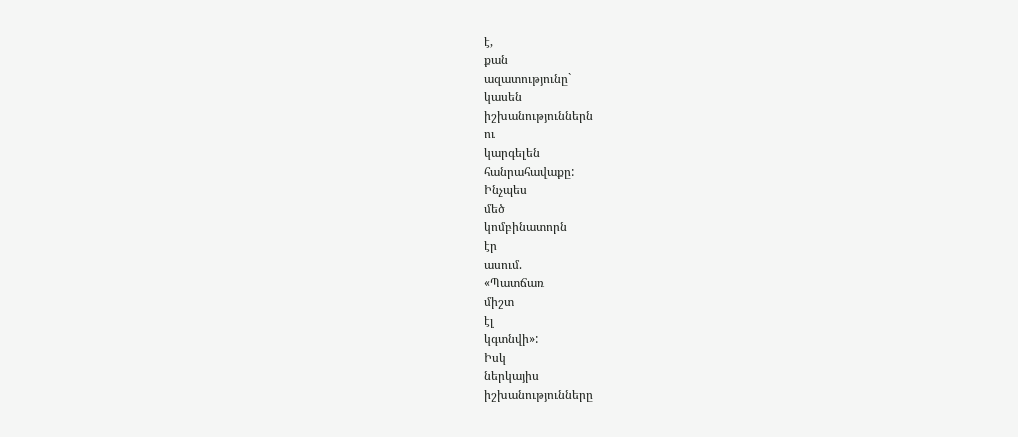է,
քան
ազատությունը`
կասեն
իշխանություններն
ու
կարգելեն
հանրահավաքը:
Ինչպես
մեծ
կոմբինատորն
էր
ասում.
«Պատճառ
միշտ
էլ
կգտնվի»:
Իսկ
ներկայիս
իշխանությունները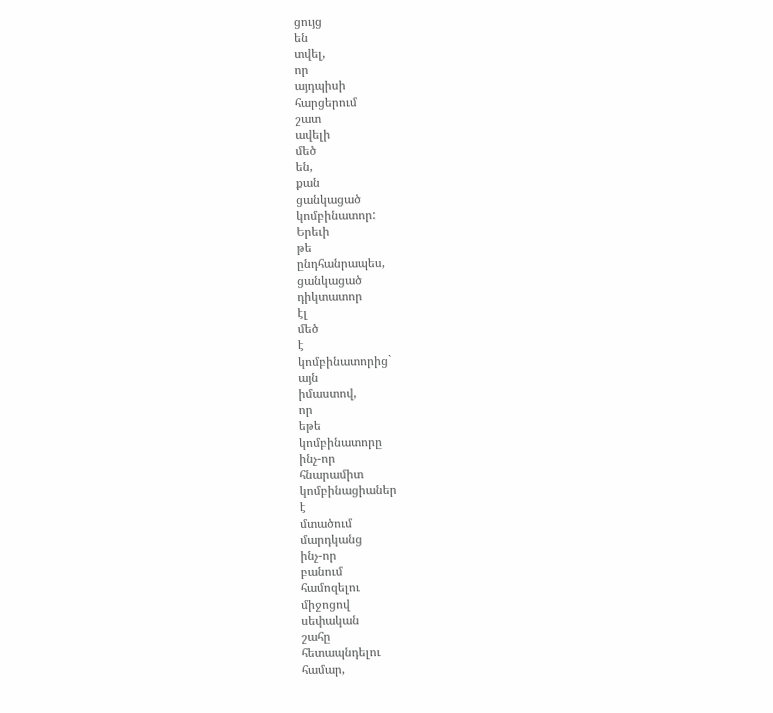ցույց
են
տվել,
որ
այդպիսի
հարցերում
շատ
ավելի
մեծ
են,
քան
ցանկացած
կոմբինատոր:
Երեւի
թե
ընդհանրապես,
ցանկացած
դիկտատոր
էլ
մեծ
է
կոմբինատորից`
այն
իմաստով,
որ
եթե
կոմբինատորը
ինչ-որ
հնարամիտ
կոմբինացիաներ
է
մտածում
մարդկանց
ինչ-որ
բանում
համոզելու
միջոցով
սեփական
շահը
հետապնդելու
համար,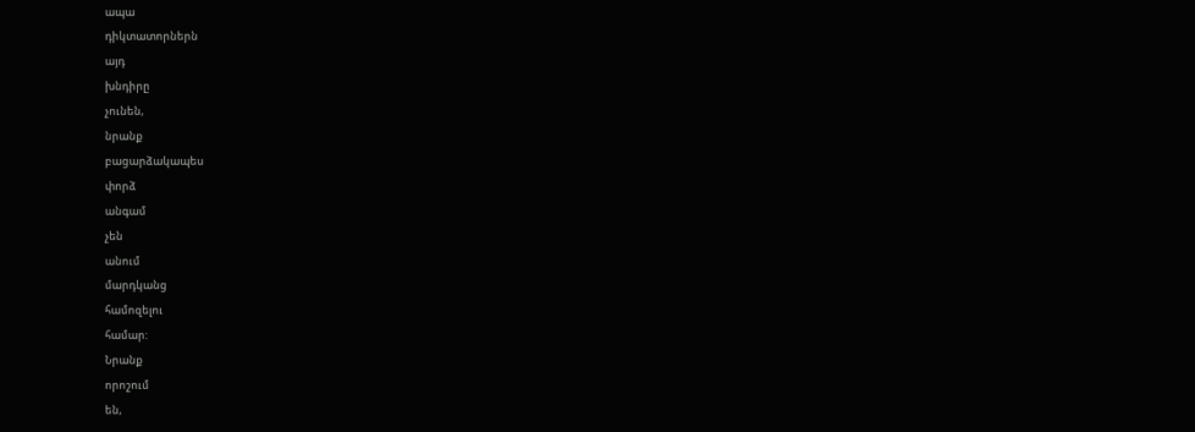ապա
դիկտատորներն
այդ
խնդիրը
չունեն,
նրանք
բացարձակապես
փորձ
անգամ
չեն
անում
մարդկանց
համոզելու
համար:
Նրանք
որոշում
են,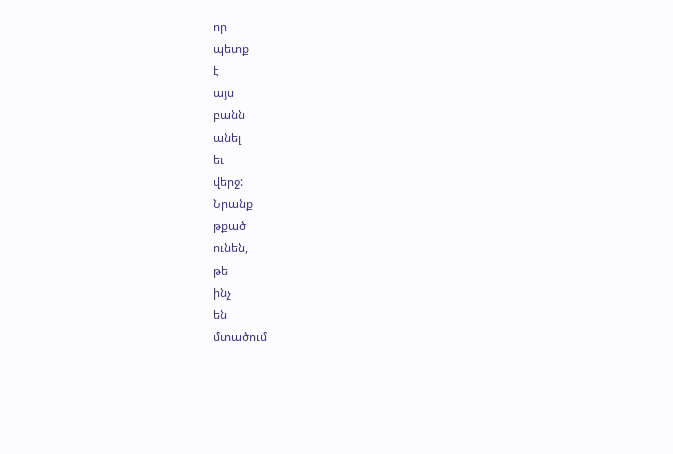որ
պետք
է
այս
բանն
անել
եւ
վերջ:
Նրանք
թքած
ունեն,
թե
ինչ
են
մտածում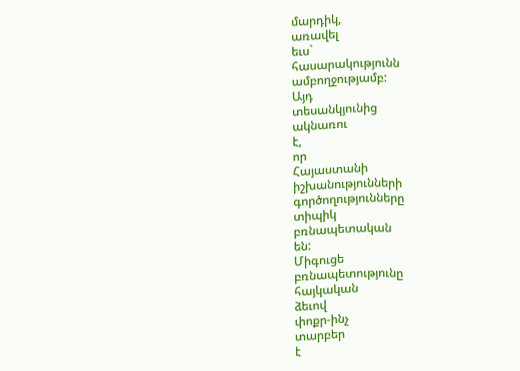մարդիկ,
առավել
եւս`
հասարակությունն
ամբողջությամբ:
Այդ
տեսանկյունից
ակնառու
է,
որ
Հայաստանի
իշխանությունների
գործողությունները
տիպիկ
բռնապետական
են:
Միգուցե
բռնապետությունը
հայկական
ձեւով
փոքր-ինչ
տարբեր
է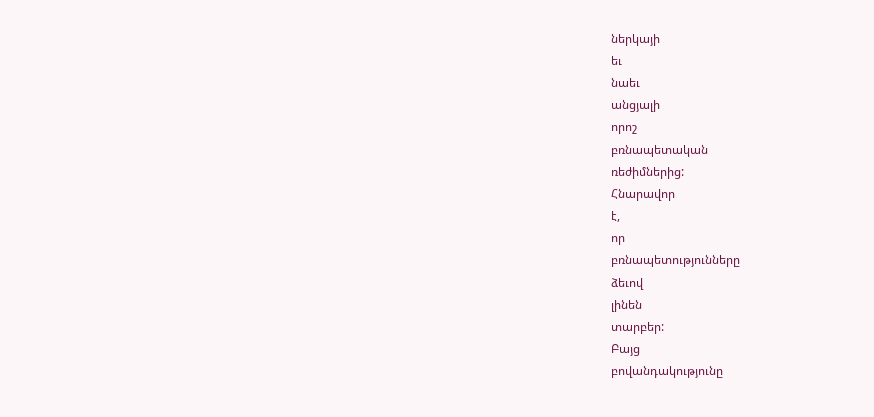ներկայի
եւ
նաեւ
անցյալի
որոշ
բռնապետական
ռեժիմներից:
Հնարավոր
է,
որ
բռնապետությունները
ձեւով
լինեն
տարբեր:
Բայց
բովանդակությունը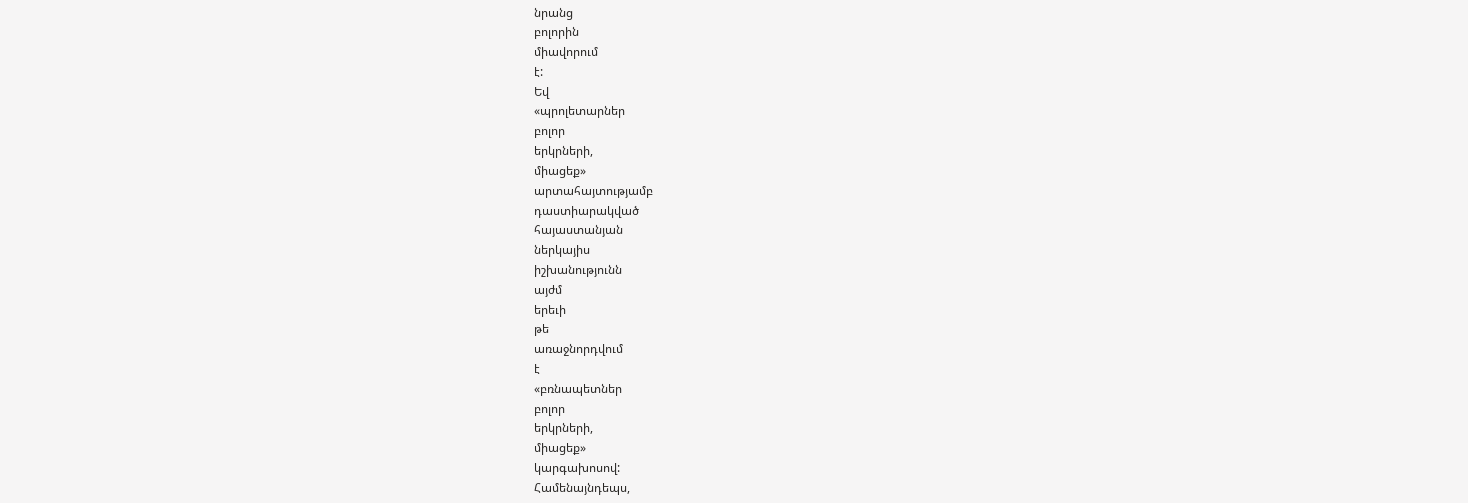նրանց
բոլորին
միավորում
է:
Եվ
«պրոլետարներ
բոլոր
երկրների,
միացեք»
արտահայտությամբ
դաստիարակված
հայաստանյան
ներկայիս
իշխանությունն
այժմ
երեւի
թե
առաջնորդվում
է
«բռնապետներ
բոլոր
երկրների,
միացեք»
կարգախոսով:
Համենայնդեպս,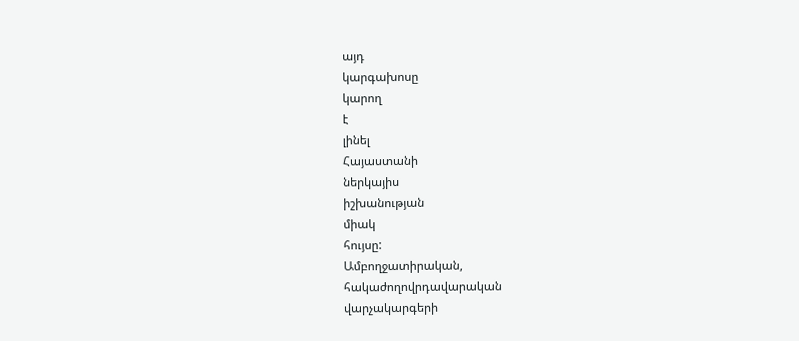այդ
կարգախոսը
կարող
է
լինել
Հայաստանի
ներկայիս
իշխանության
միակ
հույսը:
Ամբողջատիրական,
հակաժողովրդավարական
վարչակարգերի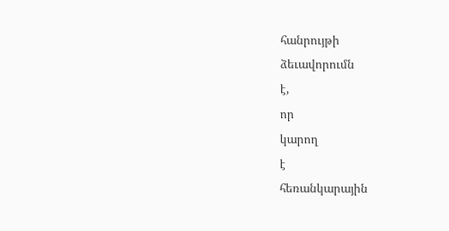հանրույթի
ձեւավորումն
է,
որ
կարող
է
հեռանկարային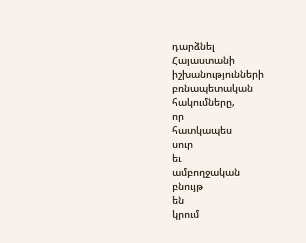դարձնել
Հայաստանի
իշխանությունների
բռնապետական
հակումները,
որ
հատկապես
սուր
եւ
ամբողջական
բնույթ
են
կրում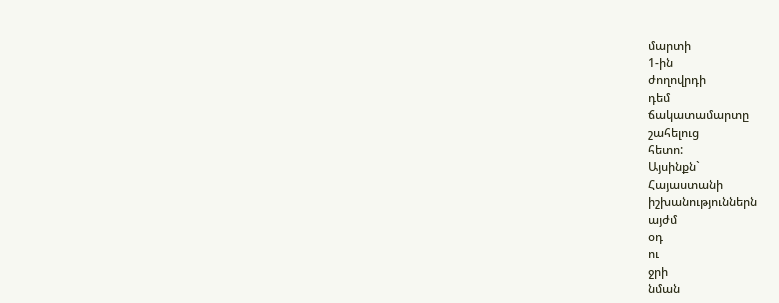մարտի
1-ին
ժողովրդի
դեմ
ճակատամարտը
շահելուց
հետո:
Այսինքն`
Հայաստանի
իշխանություններն
այժմ
օդ
ու
ջրի
նման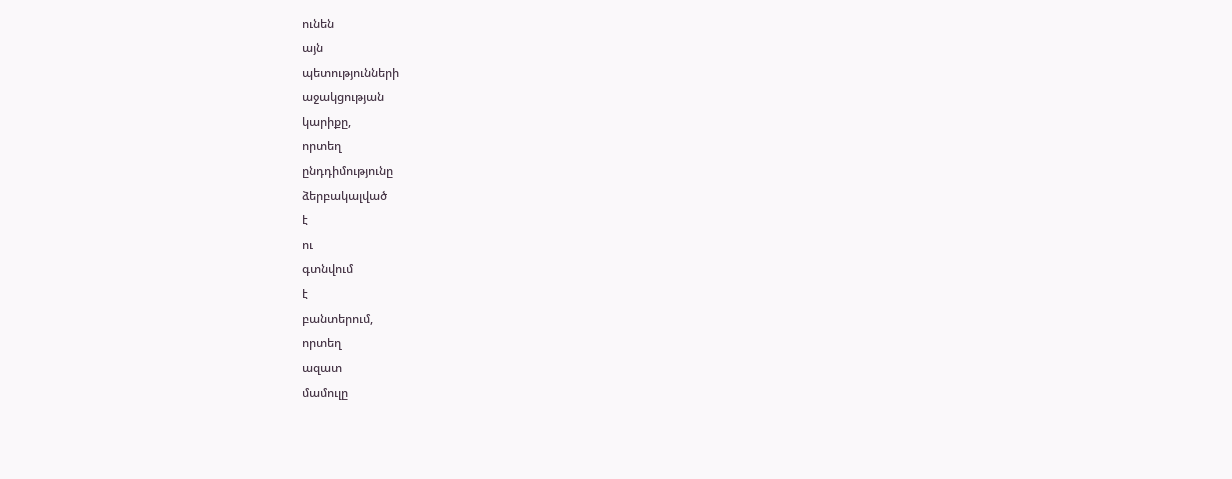ունեն
այն
պետությունների
աջակցության
կարիքը,
որտեղ
ընդդիմությունը
ձերբակալված
է
ու
գտնվում
է
բանտերում,
որտեղ
ազատ
մամուլը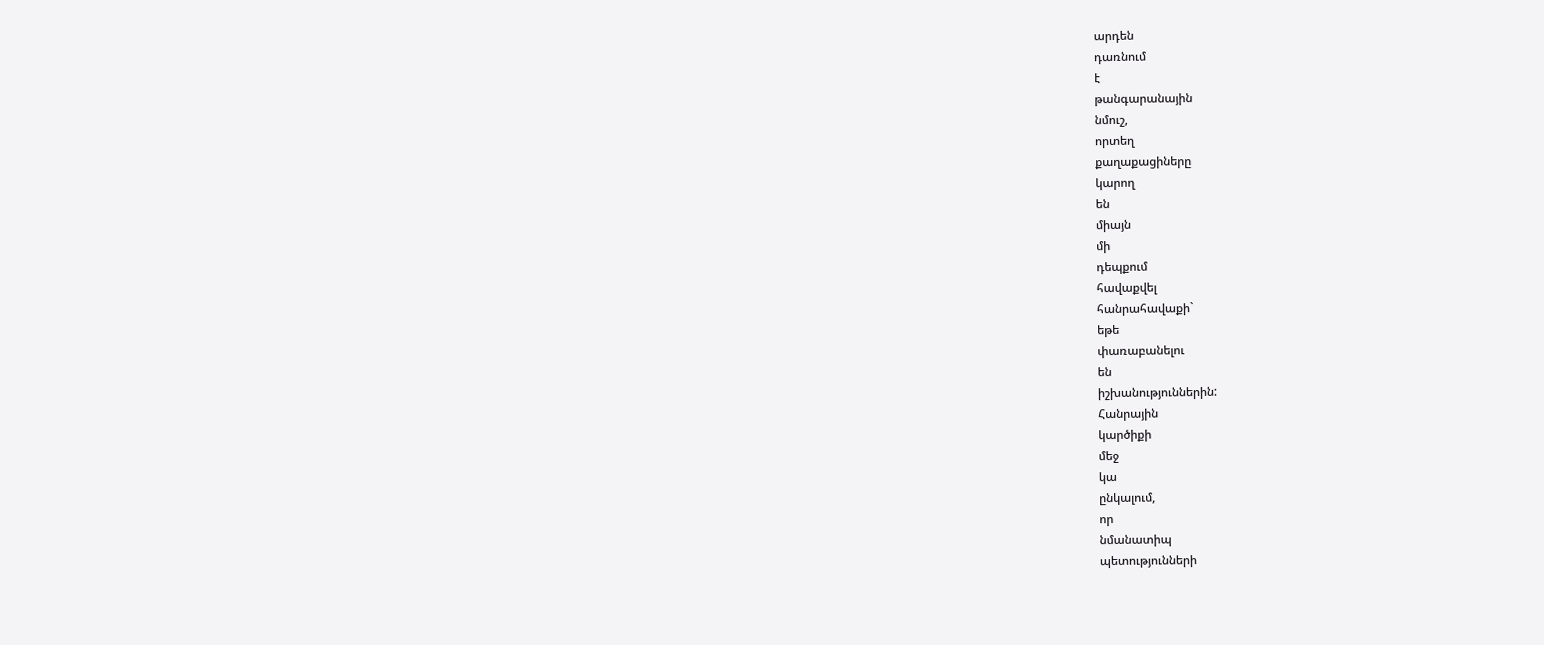արդեն
դառնում
է
թանգարանային
նմուշ,
որտեղ
քաղաքացիները
կարող
են
միայն
մի
դեպքում
հավաքվել
հանրահավաքի`
եթե
փառաբանելու
են
իշխանություններին:
Հանրային
կարծիքի
մեջ
կա
ընկալում,
որ
նմանատիպ
պետությունների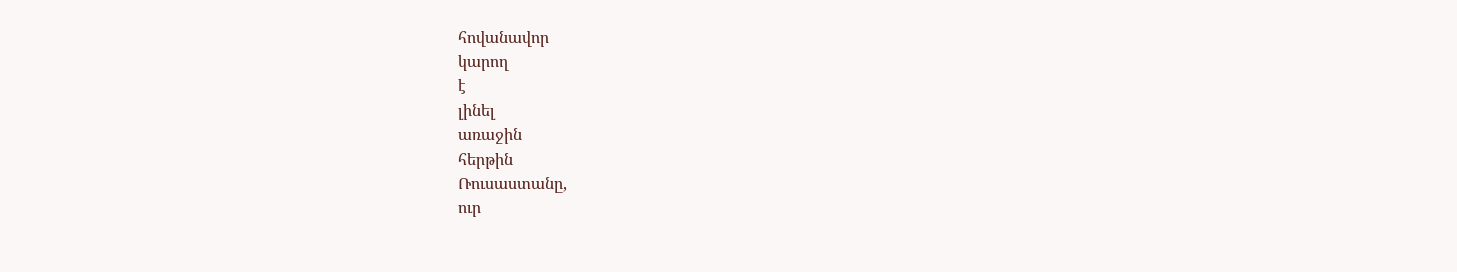հովանավոր
կարող
է
լինել
առաջին
հերթին
Ռուսաստանը,
ուր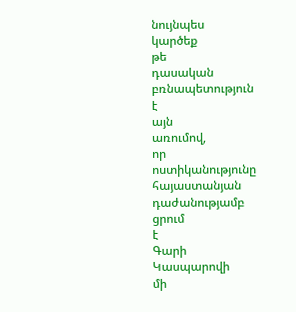նույնպես
կարծեք
թե
դասական
բռնապետություն
է
այն
առումով,
որ
ոստիկանությունը
հայաստանյան
դաժանությամբ
ցրում
է
Գարի
Կասպարովի
մի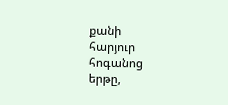քանի
հարյուր
հոգանոց
երթը,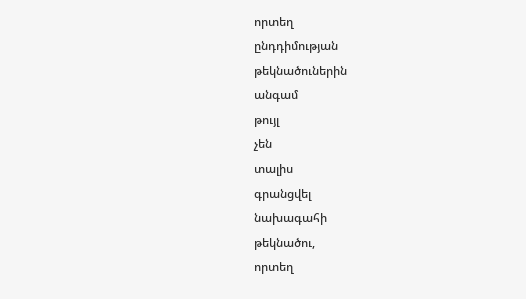որտեղ
ընդդիմության
թեկնածուներին
անգամ
թույլ
չեն
տալիս
գրանցվել
նախագահի
թեկնածու,
որտեղ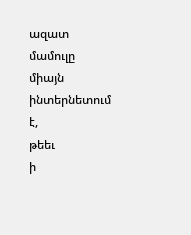ազատ
մամուլը
միայն
ինտերնետում
է,
թեեւ
ի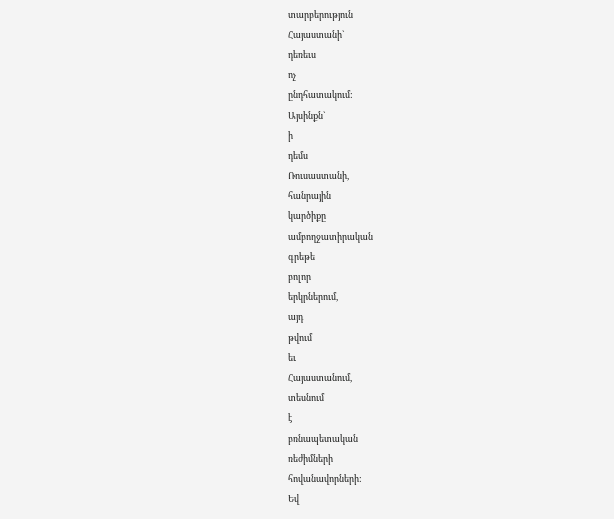տարբերություն
Հայաստանի`
դեռեւս
ոչ
ընդհատակում:
Այսինքն`
ի
դեմս
Ռուսաստանի,
հանրային
կարծիքը
ամբողջատիրական
գրեթե
բոլոր
երկրներում,
այդ
թվում
եւ
Հայաստանում,
տեսնում
է
բռնապետական
ռեժիմների
հովանավորների:
Եվ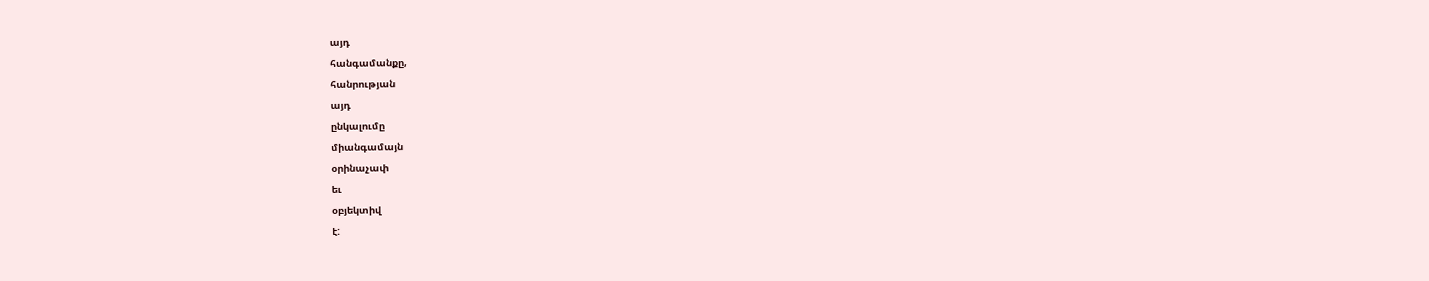այդ
հանգամանքը,
հանրության
այդ
ընկալումը
միանգամայն
օրինաչափ
եւ
օբյեկտիվ
է: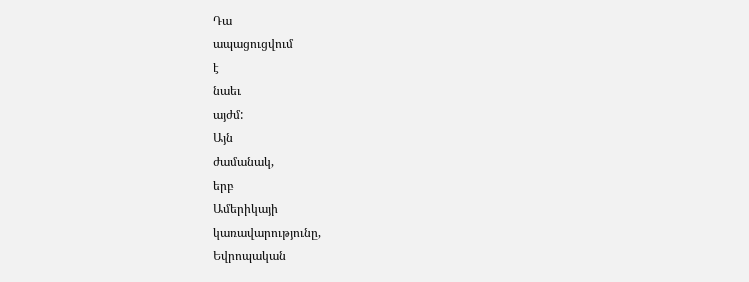Դա
ապացուցվում
է
նաեւ
այժմ:
Այն
ժամանակ,
երբ
Ամերիկայի
կառավարությունը,
Եվրոպական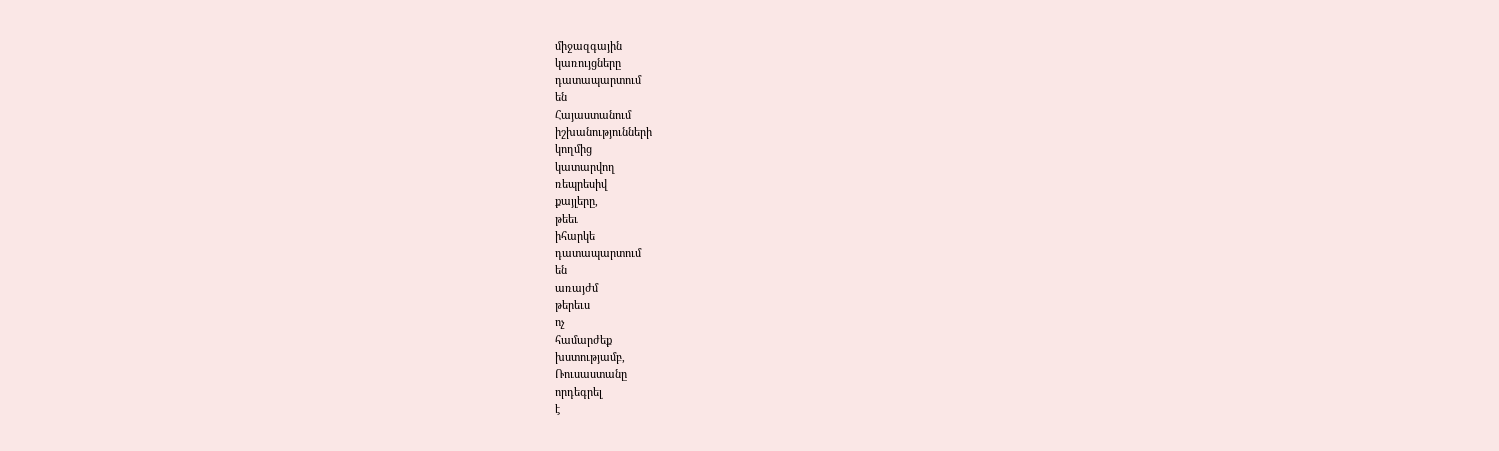միջազգային
կառույցները
դատապարտում
են
Հայաստանում
իշխանությունների
կողմից
կատարվող
ռեպրեսիվ
քայլերը,
թեեւ
իհարկե
դատապարտում
են
առայժմ
թերեւս
ոչ
համարժեք
խստությամբ,
Ռուսաստանը
որդեգրել
է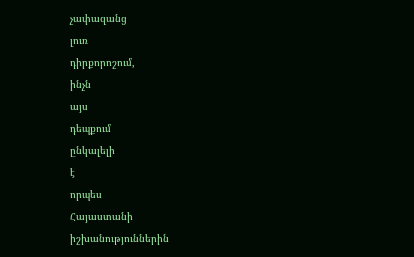չափազանց
լուռ
դիրքորոշում,
ինչն
այս
դեպքում
ընկալելի
է
որպես
Հայաստանի
իշխանություններին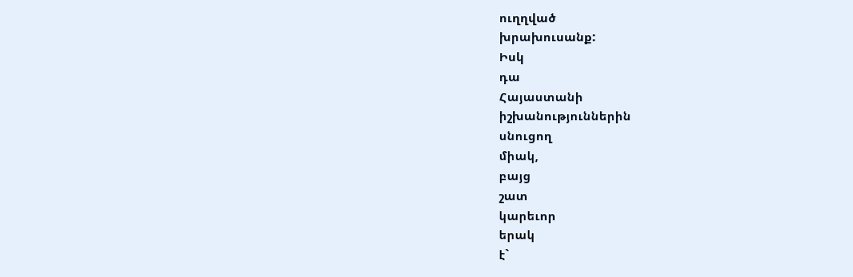ուղղված
խրախուսանք:
Իսկ
դա
Հայաստանի
իշխանություններին
սնուցող
միակ,
բայց
շատ
կարեւոր
երակ
է`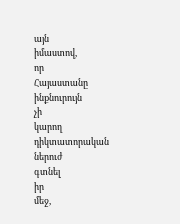այն
իմաստով,
որ
Հայաստանը
ինքնուրույն
չի
կարող
դիկտատորական
ներուժ
գտնել
իր
մեջ,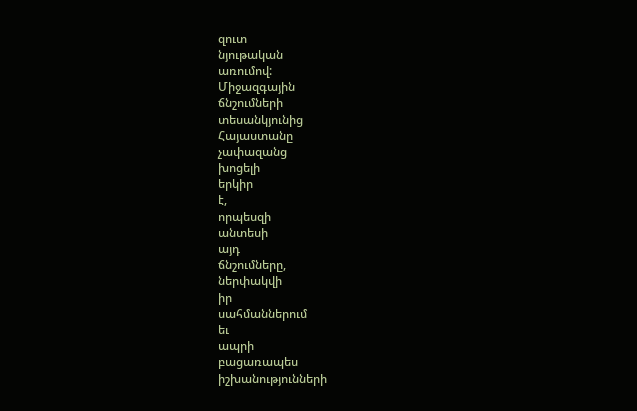զուտ
նյութական
առումով:
Միջազգային
ճնշումների
տեսանկյունից
Հայաստանը
չափազանց
խոցելի
երկիր
է,
որպեսզի
անտեսի
այդ
ճնշումները,
ներփակվի
իր
սահմաններում
եւ
ապրի
բացառապես
իշխանությունների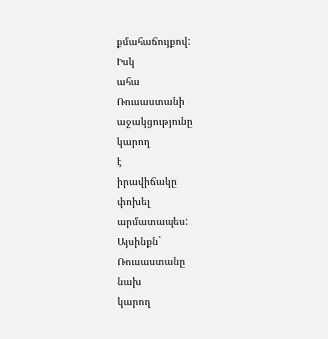քմահաճույքով:
Իսկ
ահա
Ռուսաստանի
աջակցությունը
կարող
է
իրավիճակը
փոխել
արմատապես:
Այսինքն`
Ռուսաստանը
նախ
կարող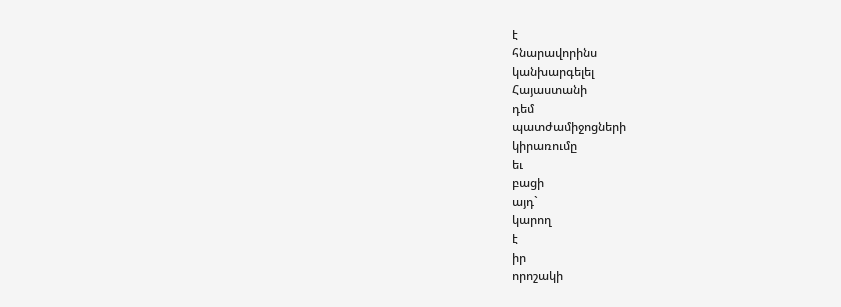է
հնարավորինս
կանխարգելել
Հայաստանի
դեմ
պատժամիջոցների
կիրառումը
եւ
բացի
այդ`
կարող
է
իր
որոշակի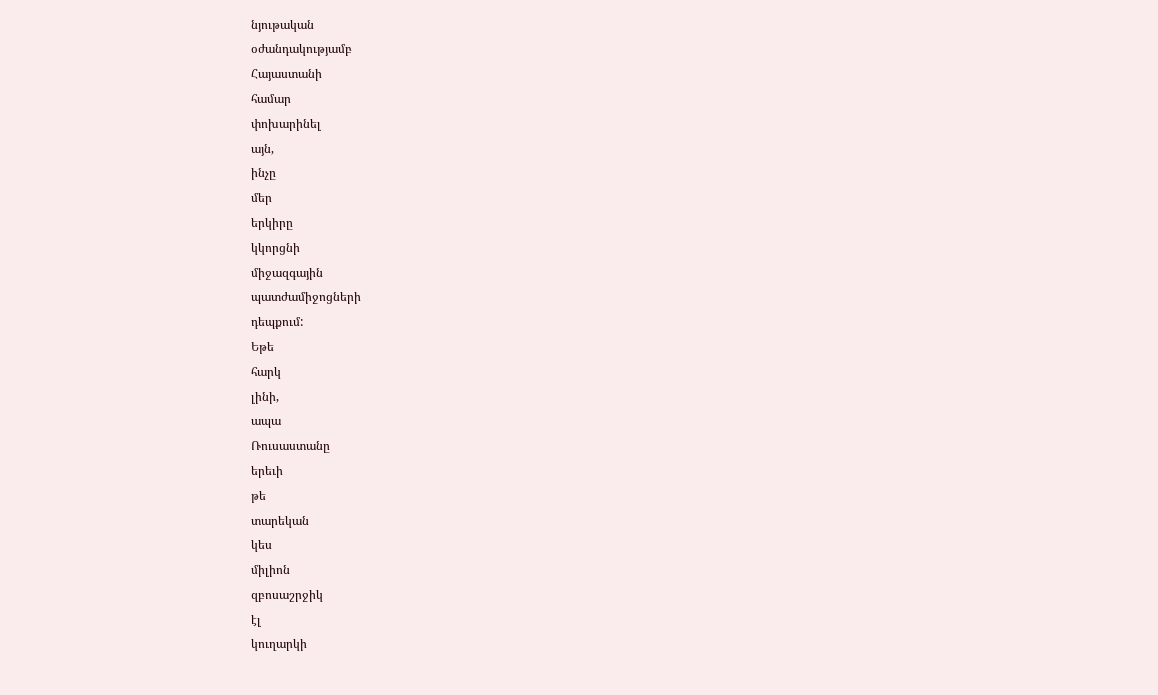նյութական
օժանդակությամբ
Հայաստանի
համար
փոխարինել
այն,
ինչը
մեր
երկիրը
կկորցնի
միջազգային
պատժամիջոցների
դեպքում:
Եթե
հարկ
լինի,
ապա
Ռուսաստանը
երեւի
թե
տարեկան
կես
միլիոն
զբոսաշրջիկ
էլ
կուղարկի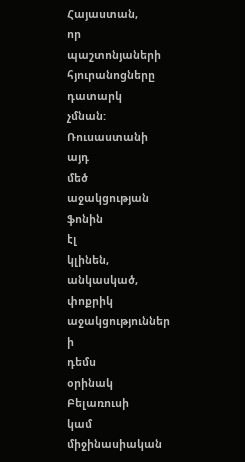Հայաստան,
որ
պաշտոնյաների
հյուրանոցները
դատարկ
չմնան:
Ռուսաստանի
այդ
մեծ
աջակցության
ֆոնին
էլ
կլինեն,
անկասկած,
փոքրիկ
աջակցություններ
ի
դեմս
օրինակ
Բելառուսի
կամ
միջինասիական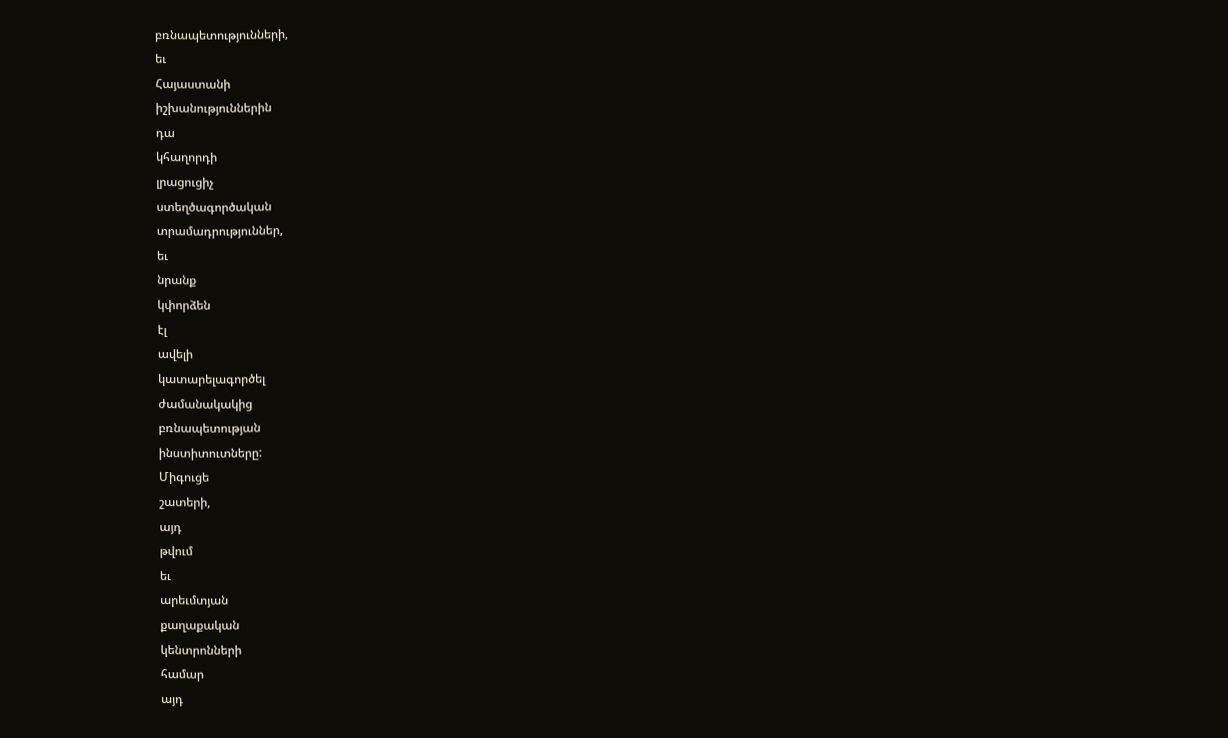բռնապետությունների,
եւ
Հայաստանի
իշխանություններին
դա
կհաղորդի
լրացուցիչ
ստեղծագործական
տրամադրություններ,
եւ
նրանք
կփորձեն
էլ
ավելի
կատարելագործել
ժամանակակից
բռնապետության
ինստիտուտները:
Միգուցե
շատերի,
այդ
թվում
եւ
արեւմտյան
քաղաքական
կենտրոնների
համար
այդ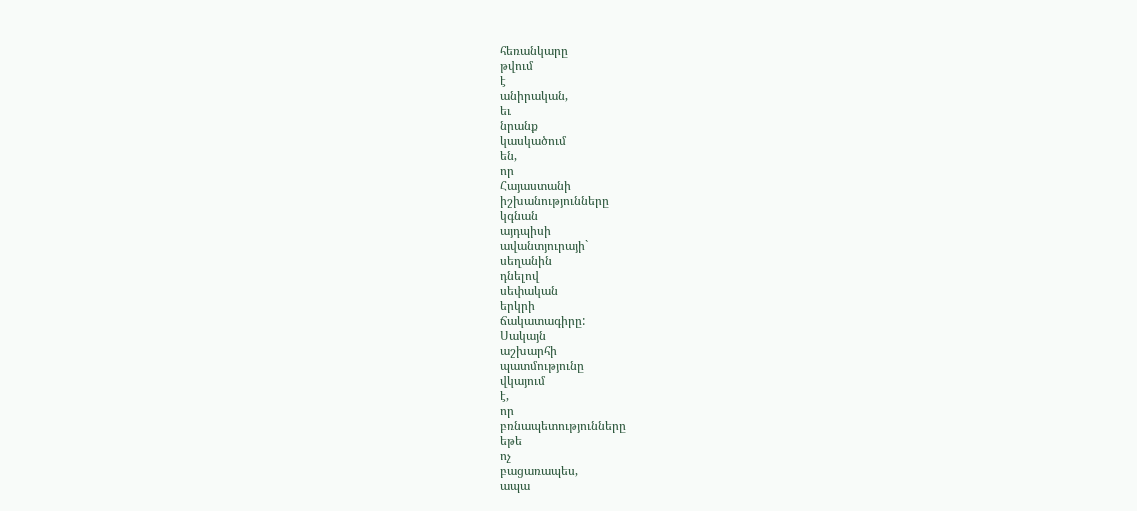հեռանկարը
թվում
է
անիրական,
եւ
նրանք
կասկածում
են,
որ
Հայաստանի
իշխանությունները
կգնան
այդպիսի
ավանտյուրայի`
սեղանին
դնելով
սեփական
երկրի
ճակատագիրը:
Սակայն
աշխարհի
պատմությունը
վկայում
է,
որ
բռնապետությունները
եթե
ոչ
բացառապես,
ապա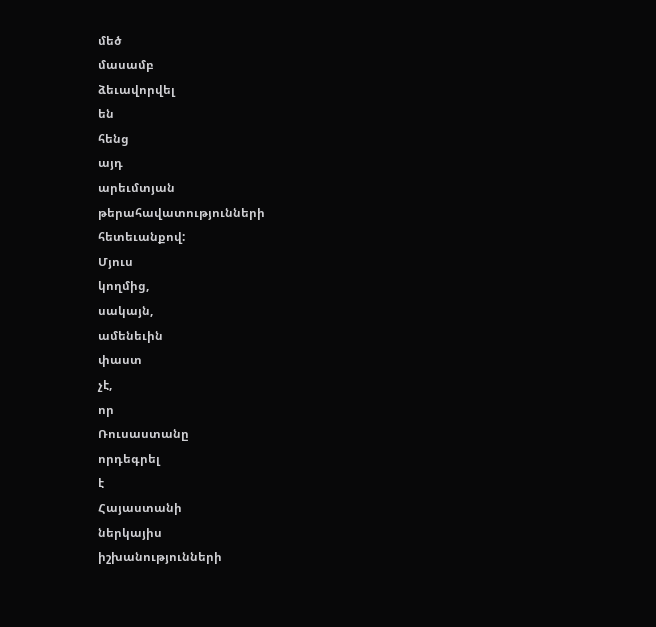մեծ
մասամբ
ձեւավորվել
են
հենց
այդ
արեւմտյան
թերահավատությունների
հետեւանքով:
Մյուս
կողմից,
սակայն,
ամենեւին
փաստ
չէ,
որ
Ռուսաստանը
որդեգրել
է
Հայաստանի
ներկայիս
իշխանությունների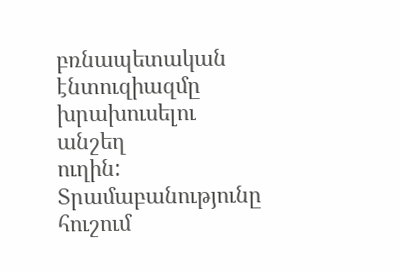բռնապետական
էնտուզիազմը
խրախուսելու
անշեղ
ուղին:
Տրամաբանությունը
հուշում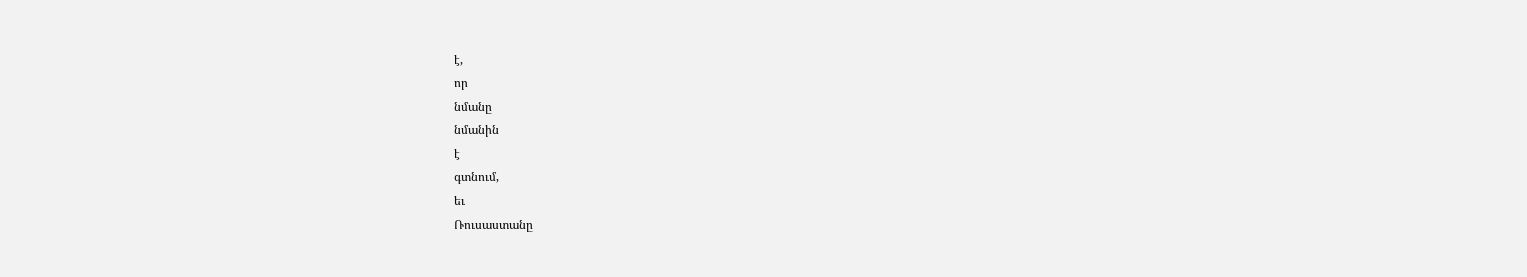է,
որ
նմանը
նմանին
է
գտնում,
եւ
Ռուսաստանը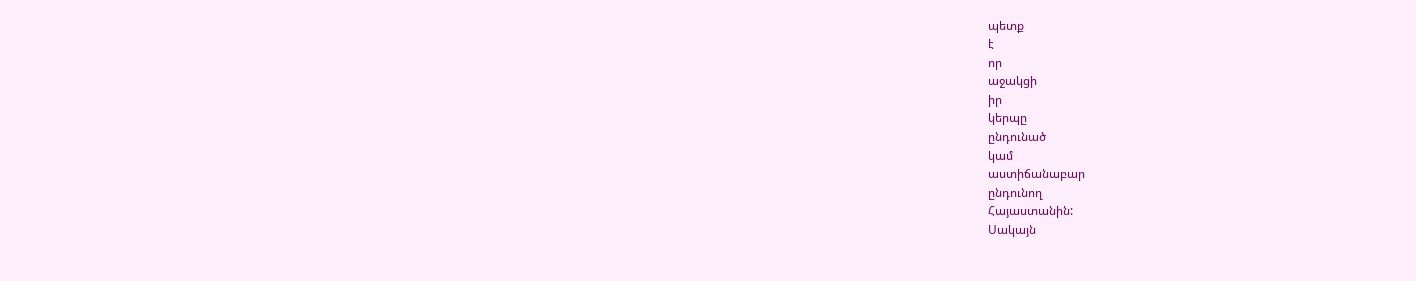պետք
է
որ
աջակցի
իր
կերպը
ընդունած
կամ
աստիճանաբար
ընդունող
Հայաստանին:
Սակայն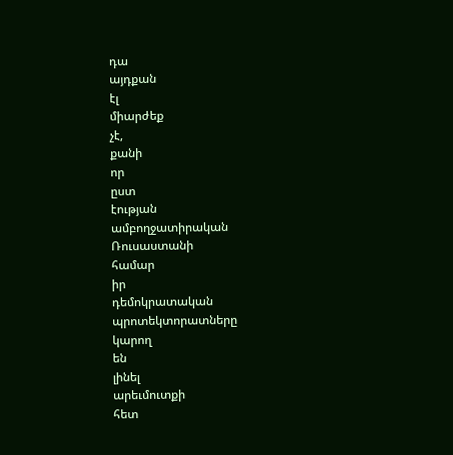դա
այդքան
էլ
միարժեք
չէ,
քանի
որ
ըստ
էության
ամբողջատիրական
Ռուսաստանի
համար
իր
դեմոկրատական
պրոտեկտորատները
կարող
են
լինել
արեւմուտքի
հետ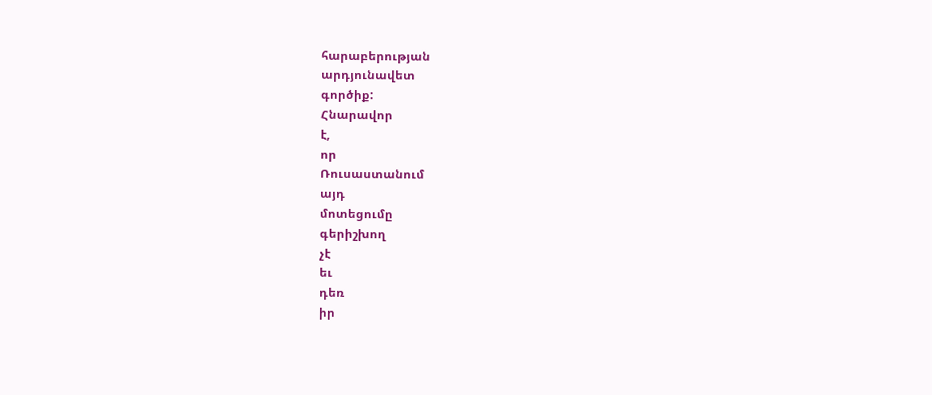հարաբերության
արդյունավետ
գործիք:
Հնարավոր
է,
որ
Ռուսաստանում
այդ
մոտեցումը
գերիշխող
չէ
եւ
դեռ
իր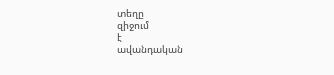տեղը
զիջում
է
ավանդական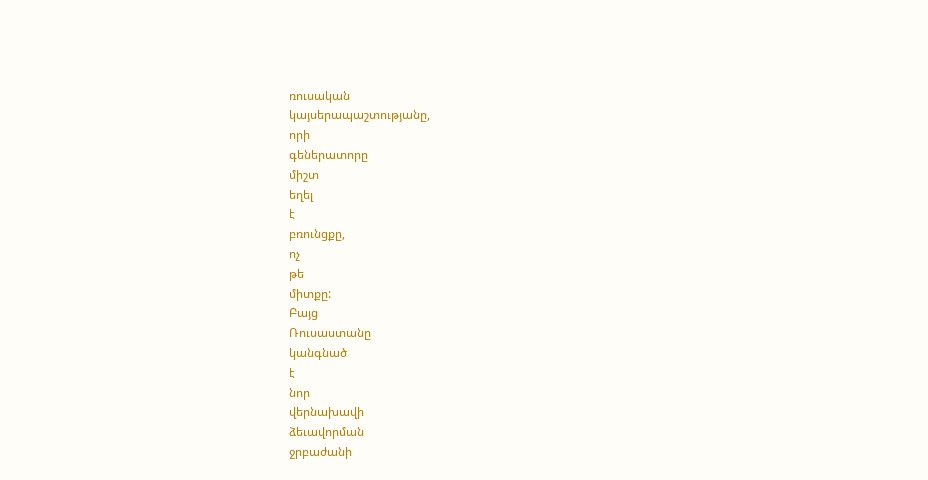ռուսական
կայսերապաշտությանը,
որի
գեներատորը
միշտ
եղել
է
բռունցքը,
ոչ
թե
միտքը:
Բայց
Ռուսաստանը
կանգնած
է
նոր
վերնախավի
ձեւավորման
ջրբաժանի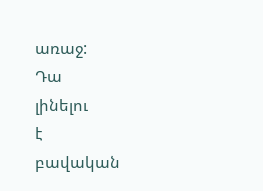առաջ:
Դա
լինելու
է
բավական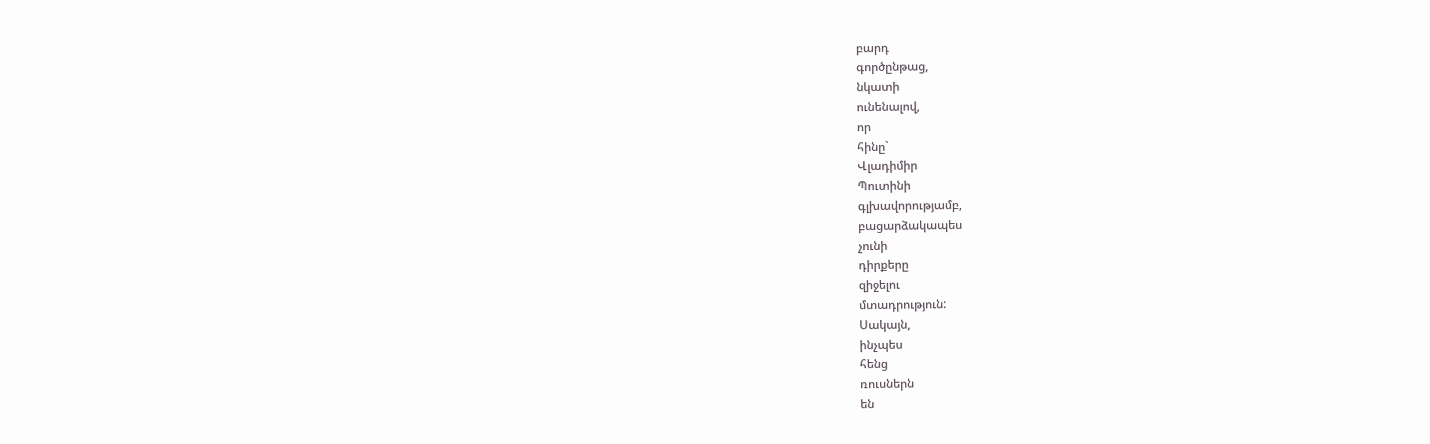բարդ
գործընթաց,
նկատի
ունենալով,
որ
հինը`
Վլադիմիր
Պուտինի
գլխավորությամբ,
բացարձակապես
չունի
դիրքերը
զիջելու
մտադրություն:
Սակայն,
ինչպես
հենց
ռուսներն
են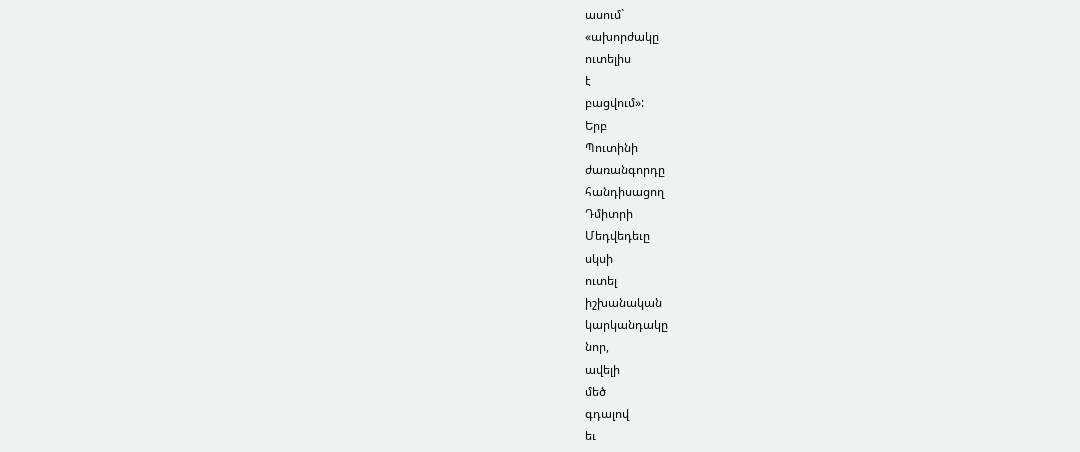ասում`
«ախորժակը
ուտելիս
է
բացվում»:
Երբ
Պուտինի
ժառանգորդը
հանդիսացող
Դմիտրի
Մեդվեդեւը
սկսի
ուտել
իշխանական
կարկանդակը
նոր,
ավելի
մեծ
գդալով
եւ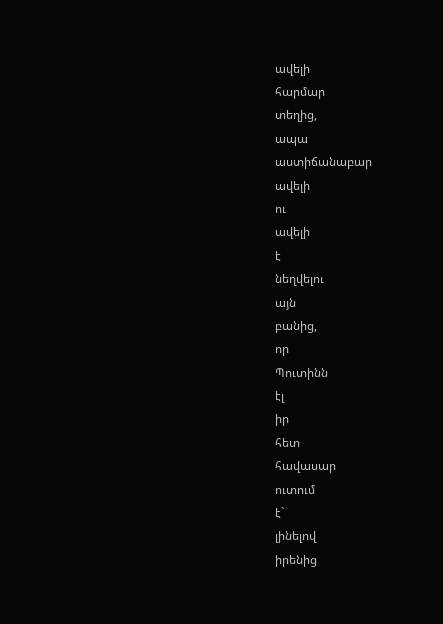ավելի
հարմար
տեղից,
ապա
աստիճանաբար
ավելի
ու
ավելի
է
նեղվելու
այն
բանից,
որ
Պուտինն
էլ
իր
հետ
հավասար
ուտում
է`
լինելով
իրենից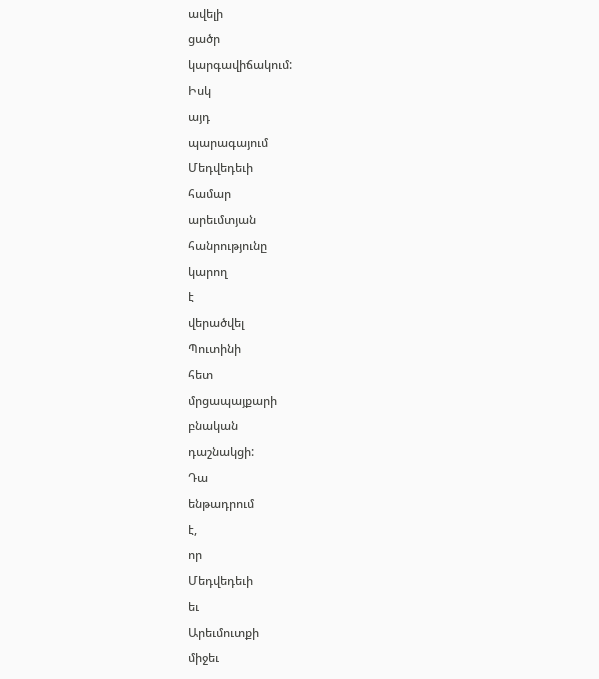ավելի
ցածր
կարգավիճակում:
Իսկ
այդ
պարագայում
Մեդվեդեւի
համար
արեւմտյան
հանրությունը
կարող
է
վերածվել
Պուտինի
հետ
մրցապայքարի
բնական
դաշնակցի:
Դա
ենթադրում
է,
որ
Մեդվեդեւի
եւ
Արեւմուտքի
միջեւ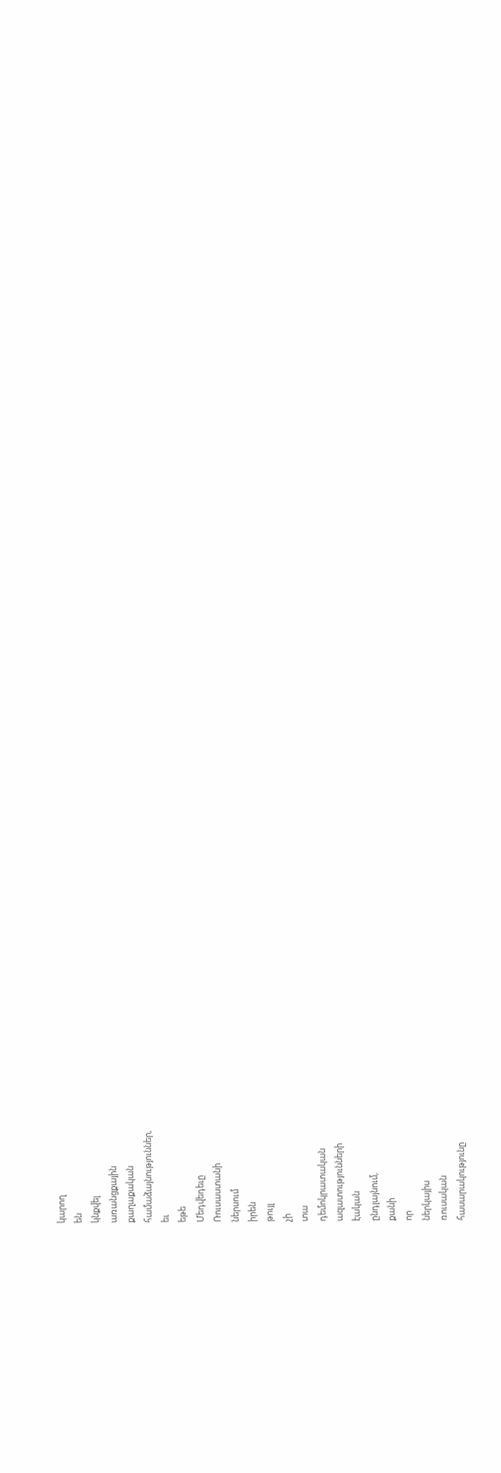կարող
են
կնքվել
առանցքային
քաղաքական
համաձայնություններ,
եւ
եթե
Մեդվեդեւը
Ռուսաստանի
ներսում
իրեն
թույլ
չի
տա
դեմոկրատական
ազատությունների
էական
ընդլայնում,
քանի
որ
ներկայիս
ռուսական
հասարակությունը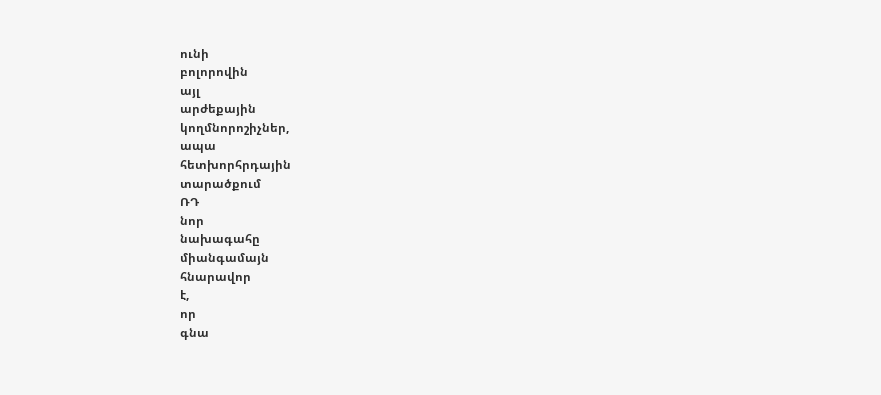ունի
բոլորովին
այլ
արժեքային
կողմնորոշիչներ,
ապա
հետխորհրդային
տարածքում
ՌԴ
նոր
նախագահը
միանգամայն
հնարավոր
է,
որ
գնա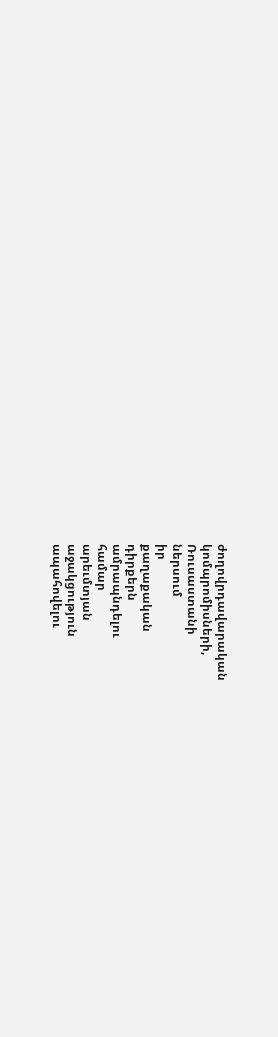ժողովրդավարական
կոմպրոմիսների,
Ռուսաստանի
ներսում
իր
քաղաքական
դիրքերն
ամրապնդելու
համար
արեւմտյան
աջակցություն
ապահովելու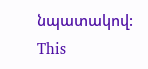նպատակով:
This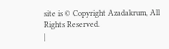site is © Copyright Azadakrum, All Rights Reserved.
|